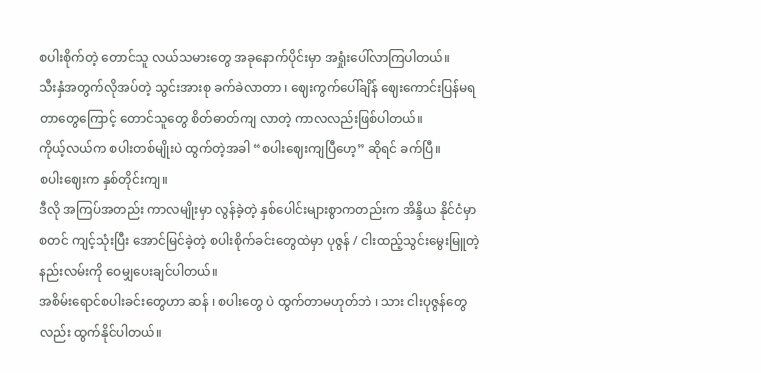စပါးစိုက်တဲ့ တောင်သူ လယ်သမားတွေ အခုနောက်ပိုင်းမှာ အရှုံးပေါ်လာကြပါတယ်။
သီးနှံအတွက်လိုအပ်တဲ့ သွင်းအားစု ခက်ခဲလာတာ ၊ ဈေးကွက်ပေါ်ချိန် ဈေးကောင်းပြန်မရတာတွေကြောင့် တောင်သူတွေ စိတ်ဓာတ်ကျ လာတဲ့ ကာလလည်းဖြစ်ပါတယ်။
ကိုယ့်လယ်က စပါးတစ်မျိုးပဲ ထွက်တဲ့အခါ “စပါးဈေးကျပြီဟေ့” ဆိုရင် ခက်ပြီ။
စပါးဈေးက နှစ်တိုင်းကျ။
ဒီလို အကြပ်အတည်း ကာလမျိုးမှာ လွန်ခဲ့တဲ့ နှစ်ပေါင်းများစွာကတည်းက အိန္ဒိယ နိုင်ငံမှာ စတင် ကျင့်သုံးပြီး အောင်မြင်ခဲ့တဲ့ စပါးစိုက်ခင်းတွေထဲမှာ ပုဇွန် / ငါးထည့်သွင်းမွေးမြူတဲ့ နည်းလမ်းကို ဝေမျှပေးချင်ပါတယ်။
အစိမ်းရောင်စပါးခင်းတွေဟာ ဆန် ၊ စပါးတွေ ပဲ ထွက်တာမဟုတ်ဘဲ ၊ သား ငါးပုဇွန်တွေ လည်း ထွက်နိုင်ပါတယ်။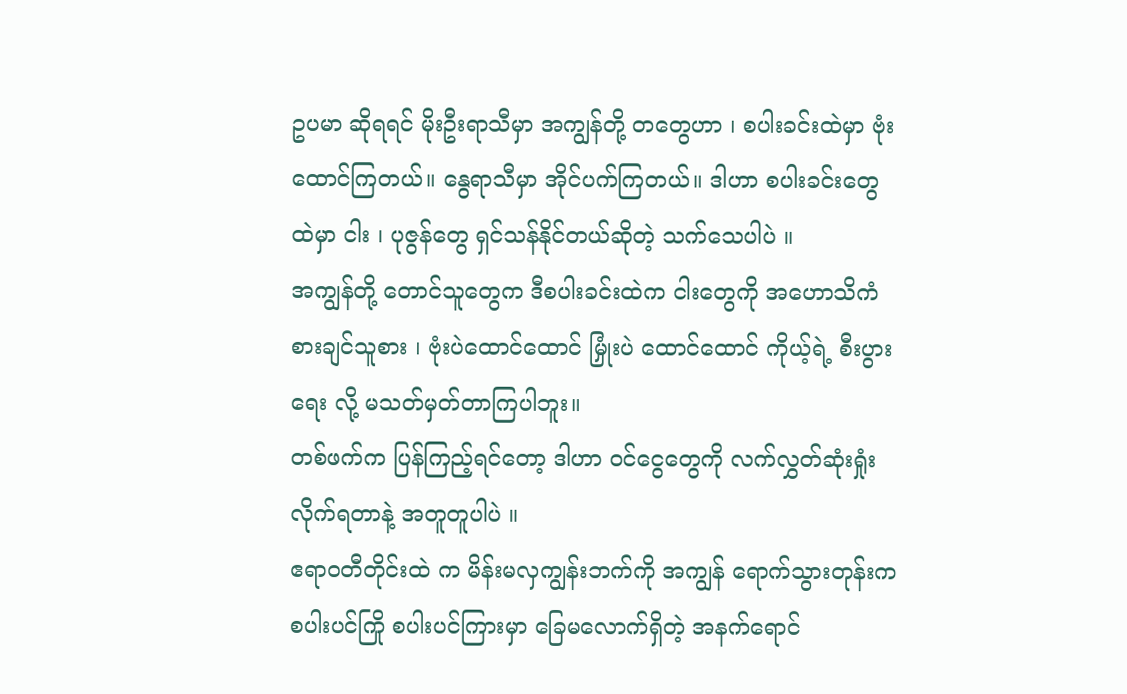ဥပမာ ဆိုရရင် မိုးဦးရာသီမှာ အကျွန်တို့ တတွေဟာ ၊ စပါးခင်းထဲမှာ ဗုံးထောင်ကြတယ်။ နွေရာသီမှာ အိုင်ပက်ကြတယ်။ ဒါဟာ စပါးခင်းတွေ ထဲမှာ ငါး ၊ ပုဇွန်တွေ ရှင်သန်နိုင်တယ်ဆိုတဲ့ သက်သေပါပဲ ။
အကျွန်တို့ တောင်သူတွေက ဒီစပါးခင်းထဲက ငါးတွေကို အဟောသိကံ စားချင်သူစား ၊ ဗုံးပဲထောင်ထောင် မြှုံးပဲ ထောင်ထောင် ကိုယ့်ရဲ့ စီးပွားရေး လို့ မသတ်မှတ်တာကြပါဘူး။
တစ်ဖက်က ပြန်ကြည့်ရင်တော့ ဒါဟာ ဝင်ငွေတွေကို လက်လွှတ်ဆုံးရှုံးလိုက်ရတာနဲ့ အတူတူပါပဲ ။
ဧရာဝတီတိုင်းထဲ က မိန်းမလှကျွန်းဘက်ကို အကျွန် ရောက်သွားတုန်းက စပါးပင်ကြို စပါးပင်ကြားမှာ ခြေမလောက်ရှိတဲ့ အနက်ရောင်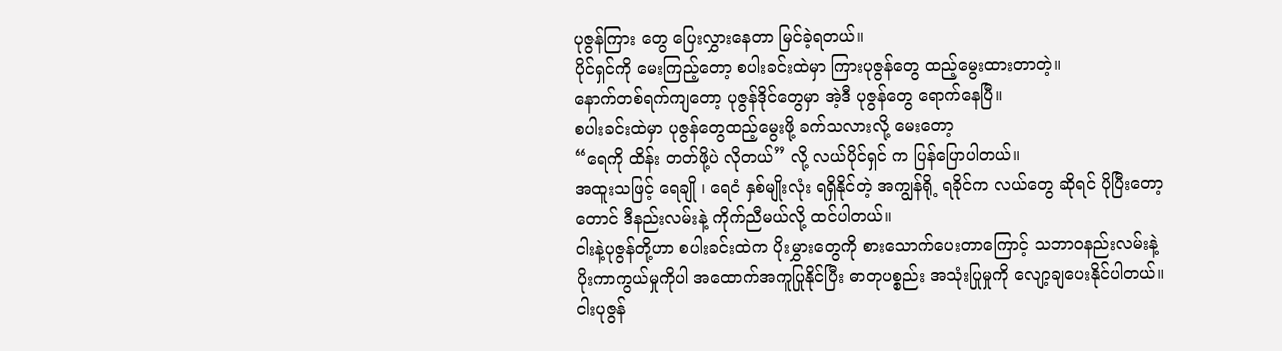ပုဇွန်ကြား တွေ ပြေးလွှားနေတာ မြင်ခဲ့ရတယ်။
ပိုင်ရှင်ကို မေးကြည့်တော့ စပါးခင်းထဲမှာ ကြားပုဇွန်တွေ ထည့်မွေးထားတာတဲ့။
နောက်တစ်ရက်ကျတော့ ပုဇွန်ဒိုင်တွေမှာ အဲ့ဒီ ပုဇွန်တွေ ရောက်နေပြီ။
စပါးခင်းထဲမှာ ပုဇွန်တွေထည့်မွေးဖို့ ခက်သလားလို့ မေးတော့
“ရေကို ထိန်း တတ်ဖို့ပဲ လိုတယ်” လို့ လယ်ပိုင်ရှင် က ပြန်ပြောပါတယ်။
အထူးသဖြင့် ရေချို ၊ ရေငံ နှစ်မျိုးလုံး ရရှိနိုင်တဲ့ အကျွန်ရို့ ရခိုင်က လယ်တွေ ဆိုရင် ပိုပြီးတော့ တောင် ဒီနည်းလမ်းနဲ့ ကိုက်ညီမယ်လို့ ထင်ပါတယ်။
ငါးနဲ့ပုဇွန်တို့ဟာ စပါးခင်းထဲက ပိုးမွှားတွေကို စားသောက်ပေးတာကြောင့် သဘာဝနည်းလမ်းနဲ့ ပိုးကာကွယ်မှုကိုပါ အထောက်အကူပြုနိုင်ပြီး ဓာတုပစ္စည်း အသုံးပြုမှုကို လျော့ချပေးနိုင်ပါတယ်။
ငါးပုဇွန်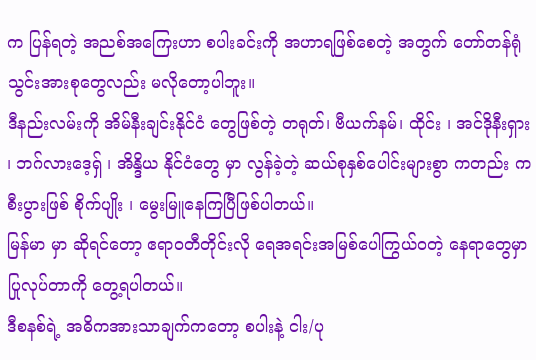က ပြန်ရတဲ့ အညစ်အကြေးဟာ စပါးခင်းကို အဟာရဖြစ်စေတဲ့ အတွက် တော်တန်ရုံ သွင်းအားစုတွေလည်း မလိုတော့ပါဘူး။
ဒီနည်းလမ်းကို အိမ်နီးချင်းနိုင်ငံ တွေဖြစ်တဲ့ တရုတ်၊ ဗီယက်နမ်၊ ထိုင်း ၊ အင်ဒိုနီးရှား ၊ ဘဂ်လားဒေ့ရှ် ၊ အိန္ဒိယ နိုင်ငံတွေ မှာ လွန်ခဲ့တဲ့ ဆယ်စုနှစ်ပေါင်းများစွာ ကတည်း က စီးပွားဖြစ် စိုက်ပျိုး ၊ မွေးမြူနေကြပြီဖြစ်ပါတယ်။
မြန်မာ မှာ ဆိုရင်တော့ ဧရာဝတီတိုင်းလို ရေအရင်းအမြစ်ပေါကြွယ်ဝတဲ့ နေရာတွေမှာ ပြုလုပ်တာကို တွေ့ရပါတယ်။
ဒီစနစ်ရဲ့ အဓိကအားသာချက်ကတော့ စပါးနဲ့ ငါး/ပု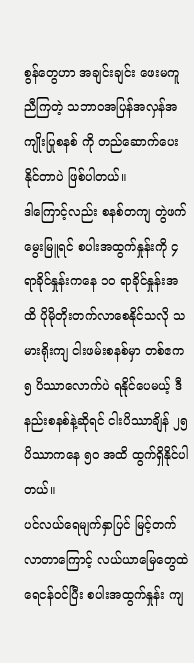စွန်တွေဟာ အချင်းချင်း ဖေးမကူညီကြတဲ့ သဘာဝအပြန်အလှန်အကျိုးပြုစနစ် ကို တည်ဆောက်ပေးနိုင်တာပဲ ဖြစ်ပါတယ်။
ဒါကြောင့်လည်း စနစ်တကျ တွဲဖက်မွေးမြူရင် စပါးအထွက်နှုန်းကို ၄ ရာခိုင်နှုန်းကနေ ၁၀ ရာခိုင်နှုန်းအထိ ပိုမိုတိုးတက်လာစေနိုင်သလို သမားရိုးကျ ငါးဖမ်းစနစ်မှာ တစ်ဧက ၅ ပိဿာလောက်ပဲ ရနိုင်ပေမယ့် ဒီနည်းစနစ်နဲ့ဆိုရင် ငါးပိဿာချိန် ၂၅ ပိဿာကနေ ၅၀ အထိ ထွက်ရှိနိုင်ပါတယ်။
ပင်လယ်ရေမျက်နှာပြင် မြင့်တက်လာတာကြောင့် လယ်ယာမြေတွေထဲ ရေငန်ဝင်ပြီး စပါးအထွက်နှုန်း ကျ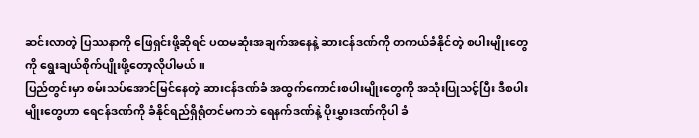ဆင်းလာတဲ့ ပြဿနာကို ဖြေရှင်းဖို့ဆိုရင် ပထမဆုံးအချက်အနေနဲ့ ဆားငန်ဒဏ်ကို တကယ်ခံနိုင်တဲ့ စပါးမျိုးတွေကို ရွေးချယ်စိုက်ပျိုးဖို့တော့လိုပါမယ်။
ပြည်တွင်းမှာ စမ်းသပ်အောင်မြင်နေတဲ့ ဆားငန်ဒဏ်ခံ အထွက်ကောင်းစပါးမျိုးတွေကို အသုံးပြုသင့်ပြီး ဒီစပါးမျိုးတွေဟာ ရေငန်ဒဏ်ကို ခံနိုင်ရည်ရှိရုံတင်မကဘဲ ရေနက်ဒဏ်နဲ့ ပိုးမွှားဒဏ်ကိုပါ ခံ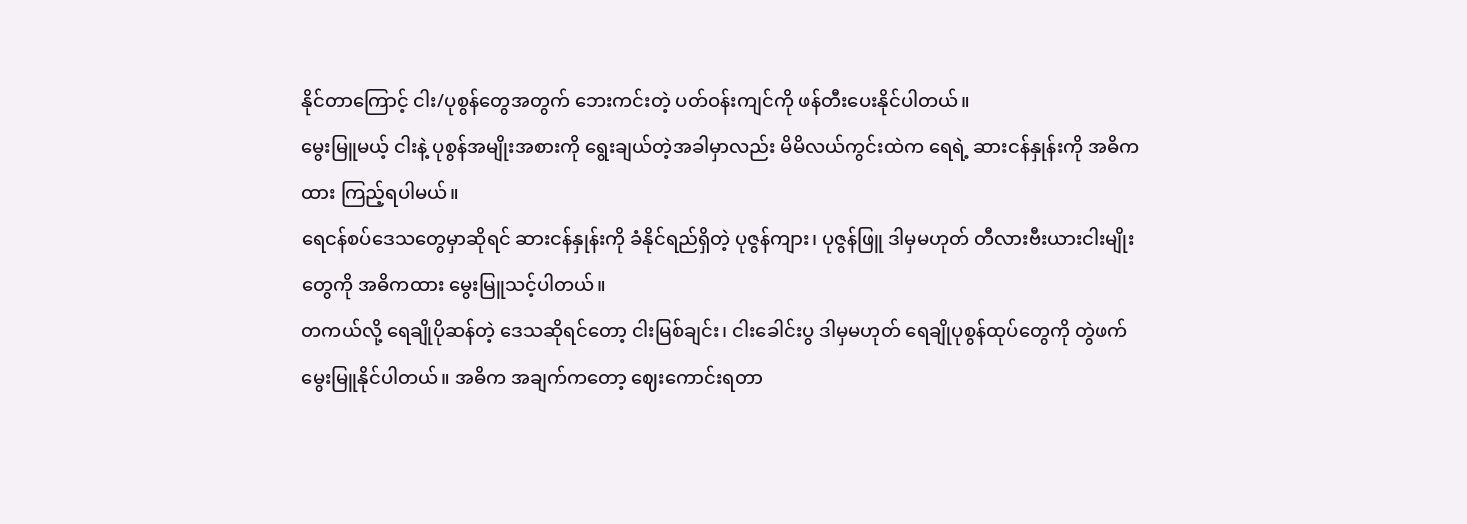နိုင်တာကြောင့် ငါး/ပုစွန်တွေအတွက် ဘေးကင်းတဲ့ ပတ်ဝန်းကျင်ကို ဖန်တီးပေးနိုင်ပါတယ်။
မွေးမြူမယ့် ငါးနဲ့ ပုစွန်အမျိုးအစားကို ရွေးချယ်တဲ့အခါမှာလည်း မိမိလယ်ကွင်းထဲက ရေရဲ့ ဆားငန်နှုန်းကို အဓိကထား ကြည့်ရပါမယ်။
ရေငန်စပ်ဒေသတွေမှာဆိုရင် ဆားငန်နှုန်းကို ခံနိုင်ရည်ရှိတဲ့ ပုဇွန်ကျား၊ ပုဇွန်ဖြူ ဒါမှမဟုတ် တီလားဗီးယားငါးမျိုးတွေကို အဓိကထား မွေးမြူသင့်ပါတယ်။
တကယ်လို့ ရေချိုပိုဆန်တဲ့ ဒေသဆိုရင်တော့ ငါးမြစ်ချင်း၊ ငါးခေါင်းပွ ဒါမှမဟုတ် ရေချိုပုစွန်ထုပ်တွေကို တွဲဖက်မွေးမြူနိုင်ပါတယ်။ အဓိက အချက်ကတော့ ဈေးကောင်းရတာ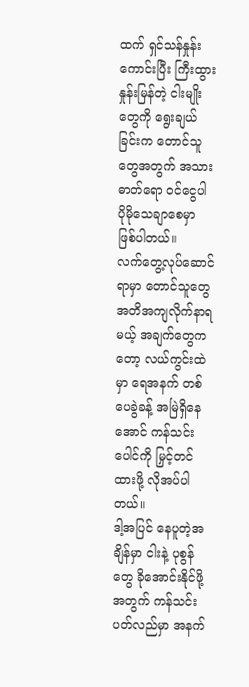ထက် ရှင်သန်နှုန်းကောင်းပြီး ကြီးထွားနှုန်းမြန်တဲ့ ငါးမျိုးတွေကို ရွေးချယ်ခြင်းက တောင်သူတွေအတွက် အသားဓာတ်ရော ဝင်ငွေပါ ပိုမိုသေချာစေမှာ ဖြစ်ပါတယ်။
လက်တွေ့လုပ်ဆောင်ရာမှာ တောင်သူတွေ အတိအကျလိုက်နာရမယ့် အချက်တွေကတော့ လယ်ကွင်းထဲမှာ ရေအနက် တစ်ပေခွဲခန့် အမြဲရှိနေအောင် ကန်သင်းပေါင်ကို မြှင့်တင်ထားဖို့ လိုအပ်ပါတယ်။
ဒါ့အပြင် နေပူတဲ့အချိန်မှာ ငါးနဲ့ ပုစွန်တွေ ခိုအောင်းနိုင်ဖို့အတွက် ကန်သင်းပတ်လည်မှာ အနက်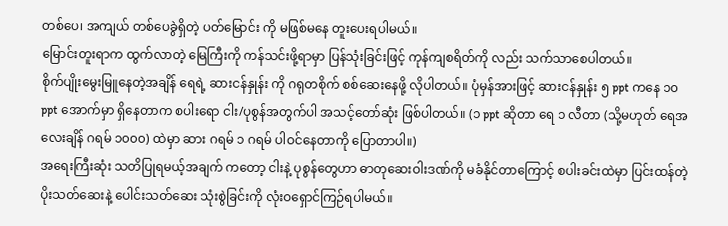တစ်ပေ၊ အကျယ် တစ်ပေခွဲရှိတဲ့ ပတ်မြောင်း ကို မဖြစ်မနေ တူးပေးရပါမယ်။
မြောင်းတူးရာက ထွက်လာတဲ့ မြေကြီးကို ကန်သင်းဖို့ရာမှာ ပြန်သုံးခြင်းဖြင့် ကုန်ကျစရိတ်ကို လည်း သက်သာစေပါတယ်။
စိုက်ပျိုးမွေးမြူနေတဲ့အချိန် ရေရဲ့ ဆားငန်နှုန်း ကို ဂရုတစိုက် စစ်ဆေးနေဖို့ လိုပါတယ်။ ပုံမှန်အားဖြင့် ဆားငန်နှုန်း ၅ ppt ကနေ ၁၀ ppt အောက်မှာ ရှိနေတာက စပါးရော ငါး/ပုစွန်အတွက်ပါ အသင့်တော်ဆုံး ဖြစ်ပါတယ်။ (၁ ppt ဆိုတာ ရေ ၁ လီတာ (သို့မဟုတ် ရေအလေးချိန် ဂရမ် ၁၀၀၀) ထဲမှာ ဆား ဂရမ် ၁ ဂရမ် ပါဝင်နေတာကို ပြောတာပါ။)
အရေးကြီးဆုံး သတိပြုရမယ့်အချက် ကတော့ ငါးနဲ့ ပုစွန်တွေဟာ ဓာတုဆေးဝါးဒဏ်ကို မခံနိုင်တာကြောင့် စပါးခင်းထဲမှာ ပြင်းထန်တဲ့ ပိုးသတ်ဆေးနဲ့ ပေါင်းသတ်ဆေး သုံးစွဲခြင်းကို လုံးဝရှောင်ကြဉ်ရပါမယ်။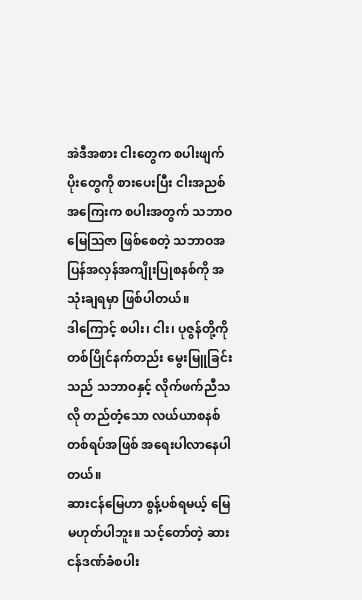အဲဒီအစား ငါးတွေက စပါးဖျက်ပိုးတွေကို စားပေးပြီး ငါးအညစ်အကြေးက စပါးအတွက် သဘာဝ မြေဩဇာ ဖြစ်စေတဲ့ သဘာဝအပြန်အလှန်အကျိုးပြုစနစ်ကို အသုံးချရမှာ ဖြစ်ပါတယ်။
ဒါကြောင့် စပါး၊ ငါး၊ ပုဇွန်တို့ကို တစ်ပြိုင်နက်တည်း မွေးမြူခြင်းသည် သဘာဝနှင့် လိုက်ဖက်ညီသလို တည်တံ့သော လယ်ယာစနစ်တစ်ရပ်အဖြစ် အရေးပါလာနေပါတယ်။
ဆားငန်မြေဟာ စွန့်ပစ်ရမယ့် မြေမဟုတ်ပါဘူး။ သင့်တော်တဲ့ ဆားငန်ဒဏ်ခံစပါး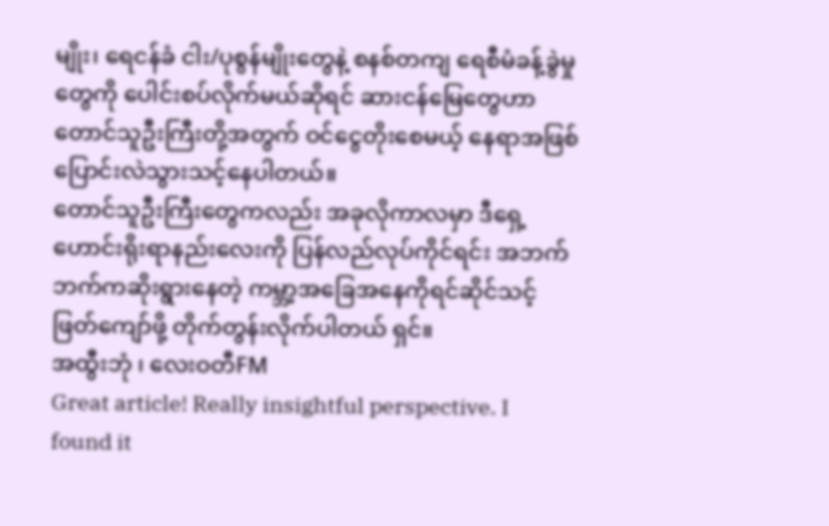မျိုး၊ ရေငန်ခံ ငါး/ပုစွန်မျိုးတွေနဲ့ စနစ်တကျ ရေစီမံခန့်ခွဲမှုတွေကို ပေါင်းစပ်လိုက်မယ်ဆိုရင် ဆားငန်မြေတွေဟာ တောင်သူဦးကြီးတို့အတွက် ဝင်ငွေတိုးစေမယ့် နေရာအဖြစ် ပြောင်းလဲသွားသင့်နေပါတယ်။
တောင်သူဦးကြီးတွေကလည်း အခုလိုကာလမှာ ဒီရှေ့ဟောင်းရိုးရာနည်းလေးကို ပြန်လည်လုပ်ကိုင်ရင်း အဘက်ဘက်ကဆိုးရွားနေတဲ့ ကမ္ဘာ့အခြေအနေကိုရင်ဆိုင်သင့်ဖြတ်ကျော်ဖို့ တိုက်တွန်းလိုက်ပါတယ် ရှင်။
အထွီးဘုံ ၊ လေးဝတီFM
Great article! Really insightful perspective. I found it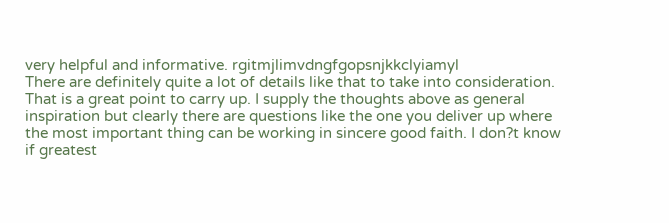very helpful and informative. rgitmjlimvdngfgopsnjkkclyiamyl
There are definitely quite a lot of details like that to take into consideration. That is a great point to carry up. I supply the thoughts above as general inspiration but clearly there are questions like the one you deliver up where the most important thing can be working in sincere good faith. I don?t know if greatest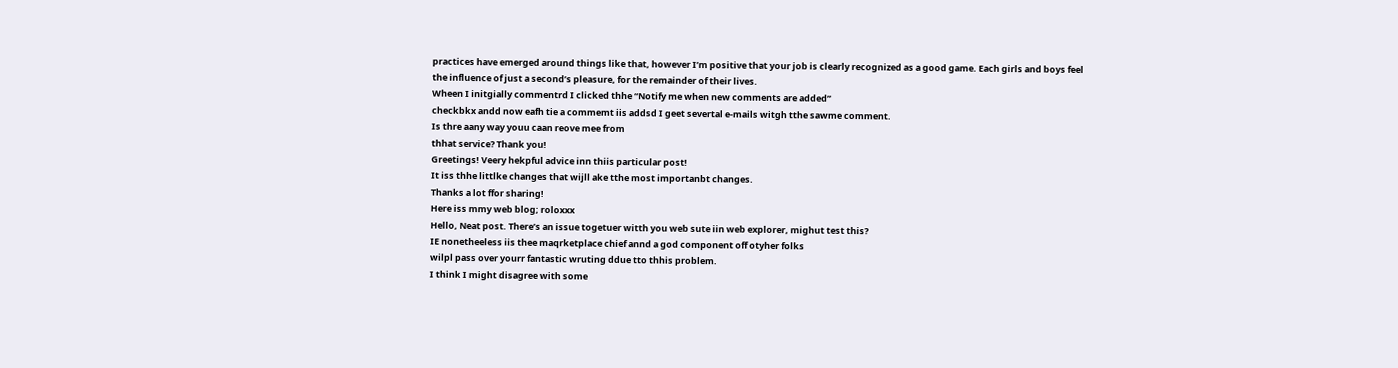practices have emerged around things like that, however I’m positive that your job is clearly recognized as a good game. Each girls and boys feel the influence of just a second’s pleasure, for the remainder of their lives.
Wheen I initgially commentrd I clicked thhe “Notify me when new comments are added”
checkbkx andd now eafh tie a commemt iis addsd I geet severtal e-mails witgh tthe sawme comment.
Is thre aany way youu caan reove mee from
thhat service? Thank you!
Greetings! Veery hekpful advice inn thiis particular post!
It iss thhe littlke changes that wijll ake tthe most importanbt changes.
Thanks a lot ffor sharing!
Here iss mmy web blog; roloxxx
Hello, Neat post. There’s an issue togetuer witth you web sute iin web explorer, mighut test this?
IE nonetheeless iis thee maqrketplace chief annd a god component off otyher folks
wilpl pass over yourr fantastic wruting ddue tto thhis problem.
I think I might disagree with some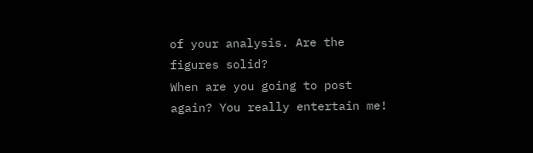of your analysis. Are the figures solid?
When are you going to post again? You really entertain me!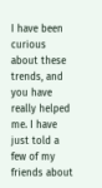I have been curious about these trends, and you have really helped me. I have just told a few of my friends about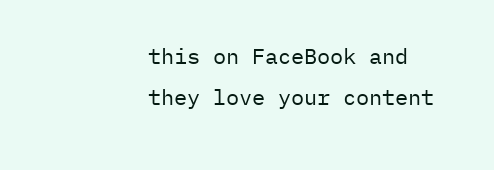this on FaceBook and they love your content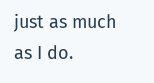just as much as I do.